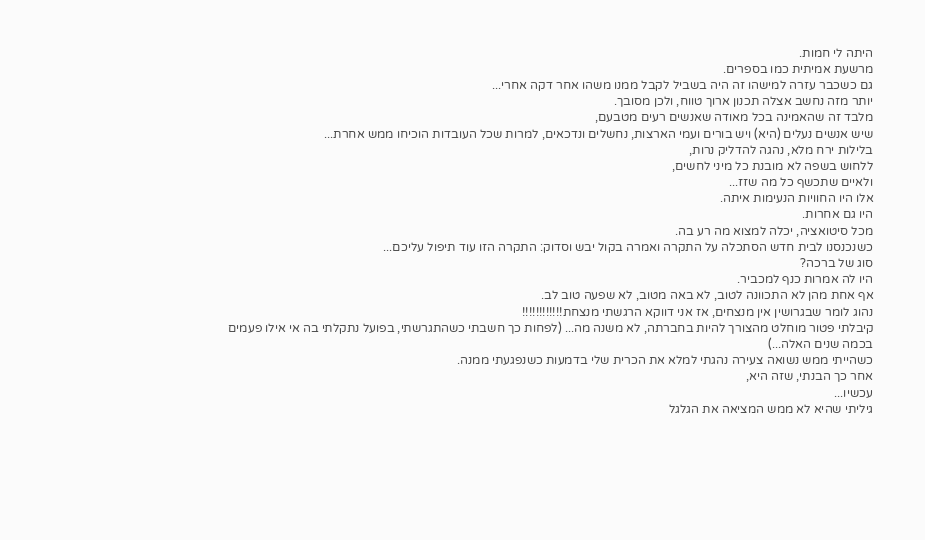היתה לי חמות.
מרשעת אמיתית כמו בספרים.
גם כשכבר עזרה למישהו זה היה בשביל לקבל ממנו משהו אחר דקה אחרי...
יותר מזה נחשב אצלה תכנון ארוך טווח, ולכן מסובך.
מלבד זה שהאמינה בכל מאודה שאנשים רעים מטבעם,
שיש אנשים נעלים (היא) ויש בורים ועמי הארצות, נחשלים ונדכאים, למרות שכל העובדות הוכיחו ממש אחרת...
בלילות ירח מלא, נהגה להדליק נרות,
ללחוש בשפה לא מובנת כל מיני לחשים,
ולאיים שתכשף כל מה שזז...
אלו היו החוויות הנעימות איתה.
היו גם אחרות.
מכל סיטואציה, יכלה למצוא מה רע בה.
כשנכנסנו לבית חדש הסתכלה על התקרה ואמרה בקול יבש וסדוק: התקרה הזו עוד תיפול עליכם...
סוג של ברכה?
היו לה אמרות כנף למכביר.
אף אחת מהן לא התכוונה לטוב, לא באה מטוב, לא שפעה טוב לב.
נהוג לומר שבגרושין אין מנצחים, אז אני דווקא הרגשתי מנצחת!!!!!!!!!!!!
קיבלתי פטור מוחלט מהצורך להיות בחברתה, לא משנה מה... (לפחות כך חשבתי כשהתגרשתי, בפועל נתקלתי בה אי אילו פעמים בכמה שנים האלה...)
כשהייתי ממש נשואה צעירה נהגתי למלא את הכרית שלי בדמעות כשנפגעתי ממנה.
אחר כך הבנתי, שזה היא,
עכשיו...
גיליתי שהיא לא ממש המציאה את הגלגל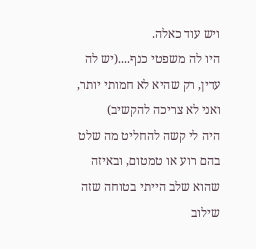ויש עוד כאלה.
היו לה משפטי כנף....(יש לה עדין, רק שהיא לא חמותי יותר, ואני לא צריכה להקשיב)
היה לי קשה להחליט מה שלט בהם רוע או טמטום, ובאיזה שהוא שלב הייתי בטוחה שזה שילוב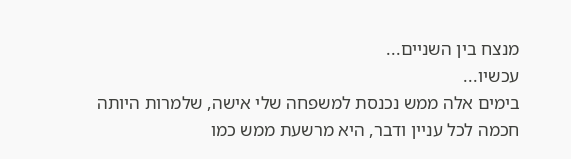מנצח בין השניים...
עכשיו...
בימים אלה ממש נכנסת למשפחה שלי אישה, שלמרות היותה חכמה לכל עניין ודבר, היא מרשעת ממש כמו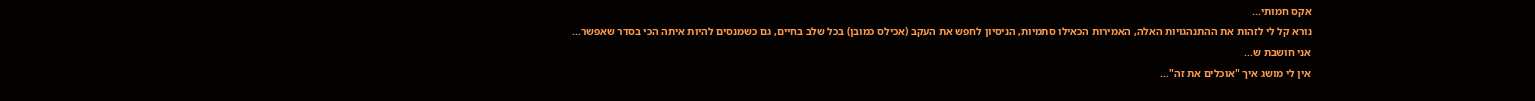אקס חמותי...
נורא קל לי לזהות את ההתנהגויות האלה, האמירות הכאילו סתמיות, הניסיון לחפש את העקב (אכילס כמובן) בכל שלב בחיים, גם כשמנסים להיות איתה הכי בסדר שאפשר...
אני חושבת ש...
אין לי מושג איך "אוכלים את זה"...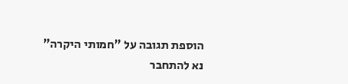הוספת תגובה על "חמותי היקרה"
נא להתחבר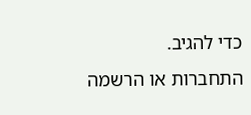כדי להגיב.
התחברות או הרשמה